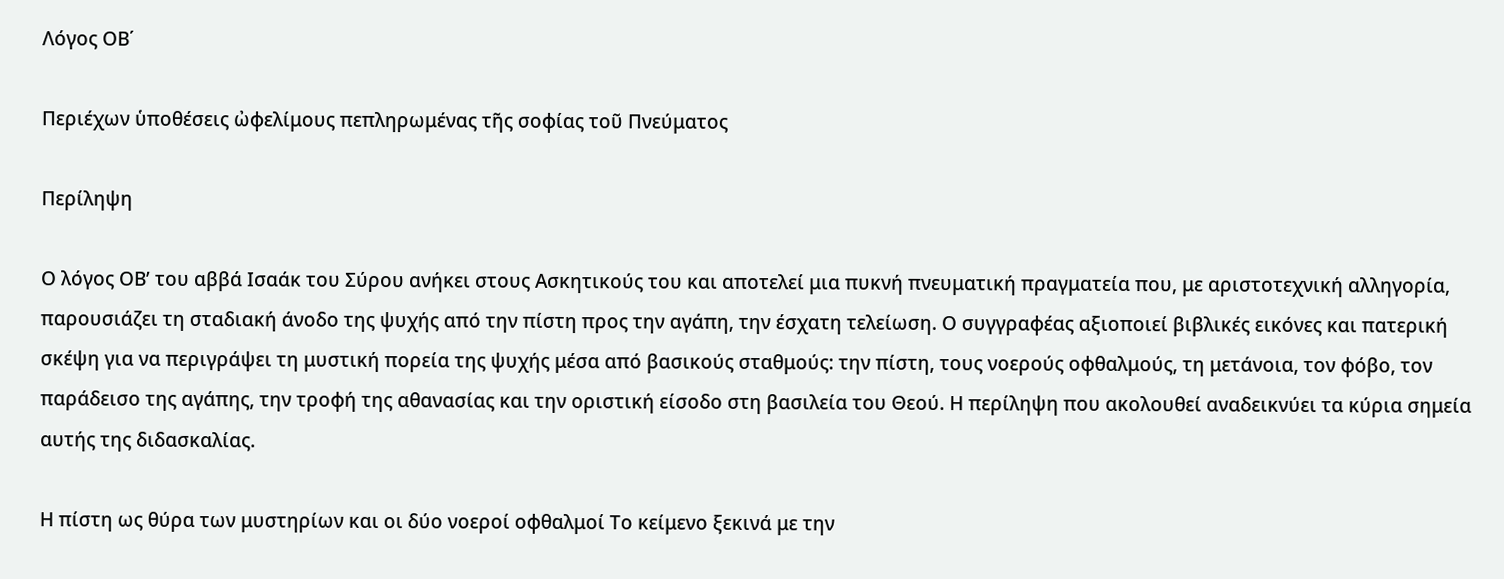Λόγος ΟΒ΄

Περιέχων ὑποθέσεις ὠφελίμους πεπληρωμένας τῆς σοφίας τοῦ Πνεύματος

Περίληψη

Ο λόγος ΟΒ’ του αββά Ισαάκ του Σύρου ανήκει στους Ασκητικούς του και αποτελεί μια πυκνή πνευματική πραγματεία που, με αριστοτεχνική αλληγορία, παρουσιάζει τη σταδιακή άνοδο της ψυχής από την πίστη προς την αγάπη, την έσχατη τελείωση. Ο συγγραφέας αξιοποιεί βιβλικές εικόνες και πατερική σκέψη για να περιγράψει τη μυστική πορεία της ψυχής μέσα από βασικούς σταθμούς: την πίστη, τους νοερούς οφθαλμούς, τη μετάνοια, τον φόβο, τον παράδεισο της αγάπης, την τροφή της αθανασίας και την οριστική είσοδο στη βασιλεία του Θεού. Η περίληψη που ακολουθεί αναδεικνύει τα κύρια σημεία αυτής της διδασκαλίας.

Η πίστη ως θύρα των μυστηρίων και οι δύο νοεροί οφθαλμοί Το κείμενο ξεκινά με την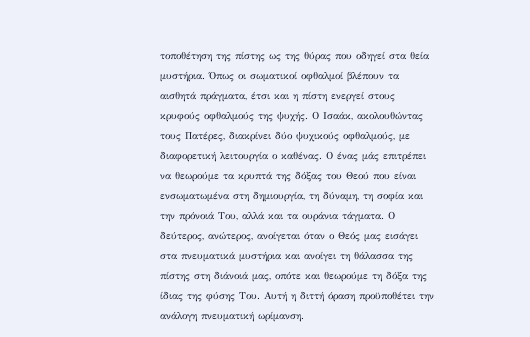τοποθέτηση της πίστης ως της θύρας που οδηγεί στα θεία μυστήρια. Όπως οι σωματικοί οφθαλμοί βλέπουν τα αισθητά πράγματα, έτσι και η πίστη ενεργεί στους κρυφούς οφθαλμούς της ψυχής. Ο Ισαάκ, ακολουθώντας τους Πατέρες, διακρίνει δύο ψυχικούς οφθαλμούς, με διαφορετική λειτουργία ο καθένας. Ο ένας μάς επιτρέπει να θεωρούμε τα κρυπτά της δόξας του Θεού που είναι ενσωματωμένα στη δημιουργία, τη δύναμη, τη σοφία και την πρόνοιά Του, αλλά και τα ουράνια τάγματα. Ο δεύτερος, ανώτερος, ανοίγεται όταν ο Θεός μας εισάγει στα πνευματικά μυστήρια και ανοίγει τη θάλασσα της πίστης στη διάνοιά μας, οπότε και θεωρούμε τη δόξα της ίδιας της φύσης Του. Αυτή η διττή όραση προϋποθέτει την ανάλογη πνευματική ωρίμανση.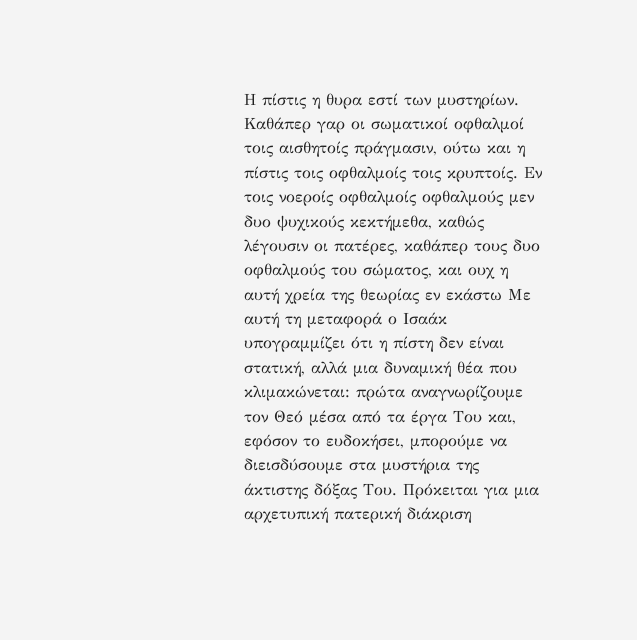Η πίστις η θυρα εστί των μυστηρίων. Καθάπερ γαρ οι σωματικοί οφθαλμοί τοις αισθητοίς πράγμασιν, ούτω και η πίστις τοις οφθαλμοίς τοις κρυπτοίς. Εν τοις νοεροίς οφθαλμοίς οφθαλμούς μεν δυο ψυχικούς κεκτήμεθα, καθώς λέγουσιν οι πατέρες, καθάπερ τους δυο οφθαλμούς του σώματος, και ουχ η αυτή χρεία της θεωρίας εν εκάστω Με αυτή τη μεταφορά ο Ισαάκ υπογραμμίζει ότι η πίστη δεν είναι στατική, αλλά μια δυναμική θέα που κλιμακώνεται: πρώτα αναγνωρίζουμε τον Θεό μέσα από τα έργα Του και, εφόσον το ευδοκήσει, μπορούμε να διεισδύσουμε στα μυστήρια της άκτιστης δόξας Του. Πρόκειται για μια αρχετυπική πατερική διάκριση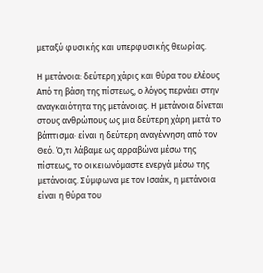μεταξύ φυσικής και υπερφυσικής θεωρίας.

Η μετάνοια: δεύτερη χάρις και θύρα του ελέους Από τη βάση της πίστεως, ο λόγος περνάει στην αναγκαιότητα της μετάνοιας. Η μετάνοια δίνεται στους ανθρώπους ως μια δεύτερη χάρη μετά το βάπτισμα· είναι η δεύτερη αναγέννηση από τον Θεό. Ό,τι λάβαμε ως αρραβώνα μέσω της πίστεως, το οικειωνόμαστε ενεργά μέσω της μετάνοιας. Σύμφωνα με τον Ισαάκ, η μετάνοια είναι η θύρα του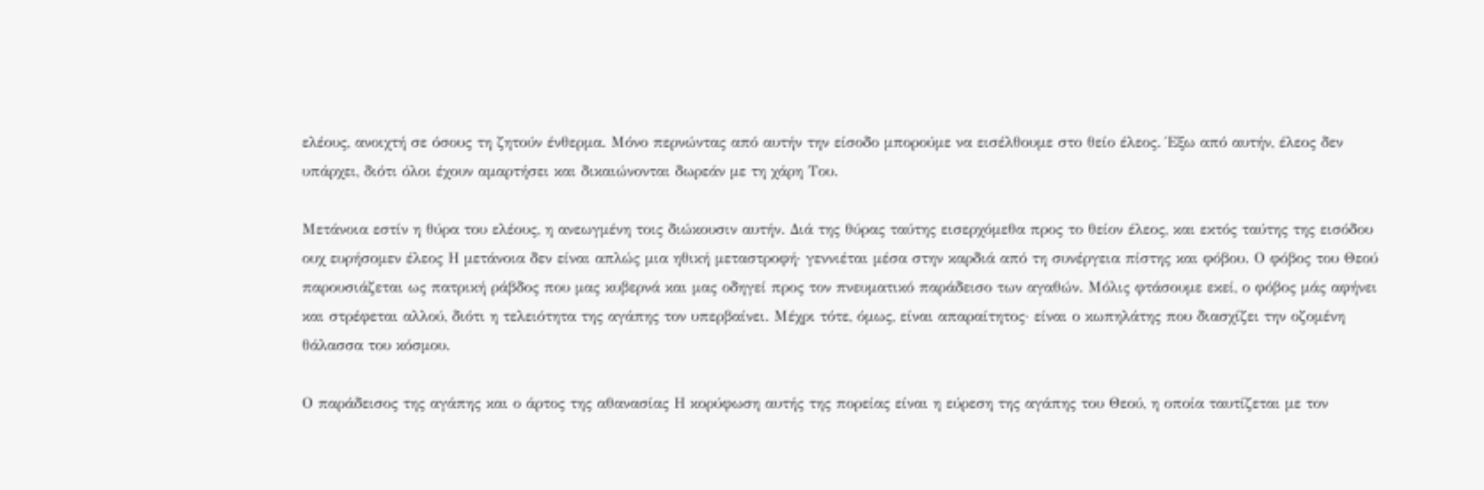ελέους, ανοιχτή σε όσους τη ζητούν ένθερμα. Μόνο περνώντας από αυτήν την είσοδο μπορούμε να εισέλθουμε στο θείο έλεος. Έξω από αυτήν, έλεος δεν υπάρχει, διότι όλοι έχουν αμαρτήσει και δικαιώνονται δωρεάν με τη χάρη Του.

Μετάνοια εστίν η θύρα του ελέους, η ανεωγμένη τοις διώκουσιν αυτήν. Διά της θύρας ταύτης εισερχόμεθα προς το θείον έλεος, και εκτός ταύτης της εισόδου ουχ ευρήσομεν έλεος Η μετάνοια δεν είναι απλώς μια ηθική μεταστροφή· γεννιέται μέσα στην καρδιά από τη συνέργεια πίστης και φόβου. Ο φόβος του Θεού παρουσιάζεται ως πατρική ράβδος που μας κυβερνά και μας οδηγεί προς τον πνευματικό παράδεισο των αγαθών. Μόλις φτάσουμε εκεί, ο φόβος μάς αφήνει και στρέφεται αλλού, διότι η τελειότητα της αγάπης τον υπερβαίνει. Μέχρι τότε, όμως, είναι απαραίτητος· είναι ο κωπηλάτης που διασχίζει την οζομένη θάλασσα του κόσμου.

Ο παράδεισος της αγάπης και ο άρτος της αθανασίας Η κορύφωση αυτής της πορείας είναι η εύρεση της αγάπης του Θεού, η οποία ταυτίζεται με τον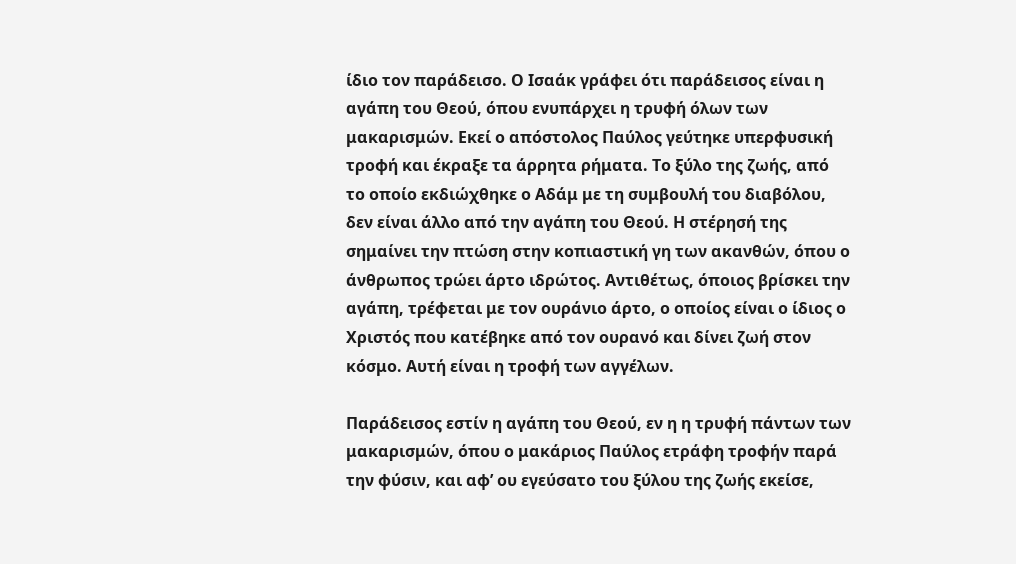ίδιο τον παράδεισο. Ο Ισαάκ γράφει ότι παράδεισος είναι η αγάπη του Θεού, όπου ενυπάρχει η τρυφή όλων των μακαρισμών. Εκεί ο απόστολος Παύλος γεύτηκε υπερφυσική τροφή και έκραξε τα άρρητα ρήματα. Το ξύλο της ζωής, από το οποίο εκδιώχθηκε ο Αδάμ με τη συμβουλή του διαβόλου, δεν είναι άλλο από την αγάπη του Θεού. Η στέρησή της σημαίνει την πτώση στην κοπιαστική γη των ακανθών, όπου ο άνθρωπος τρώει άρτο ιδρώτος. Αντιθέτως, όποιος βρίσκει την αγάπη, τρέφεται με τον ουράνιο άρτο, ο οποίος είναι ο ίδιος ο Χριστός που κατέβηκε από τον ουρανό και δίνει ζωή στον κόσμο. Αυτή είναι η τροφή των αγγέλων.

Παράδεισος εστίν η αγάπη του Θεού, εν η η τρυφή πάντων των μακαρισμών, όπου ο μακάριος Παύλος ετράφη τροφήν παρά την φύσιν, και αφ’ ου εγεύσατο του ξύλου της ζωής εκείσε,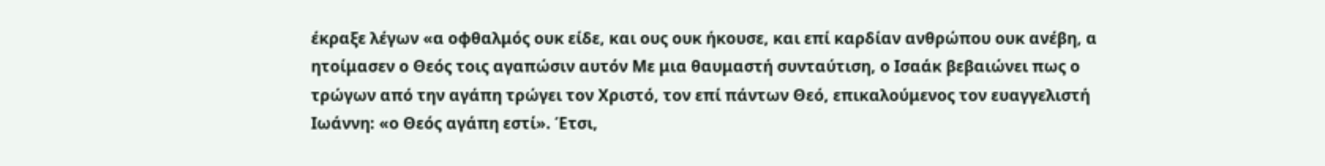έκραξε λέγων «α οφθαλμός ουκ είδε, και ους ουκ ήκουσε, και επί καρδίαν ανθρώπου ουκ ανέβη, α ητοίμασεν ο Θεός τοις αγαπώσιν αυτόν Με μια θαυμαστή συνταύτιση, ο Ισαάκ βεβαιώνει πως ο τρώγων από την αγάπη τρώγει τον Χριστό, τον επί πάντων Θεό, επικαλούμενος τον ευαγγελιστή Ιωάννη: «ο Θεός αγάπη εστί». Έτσι,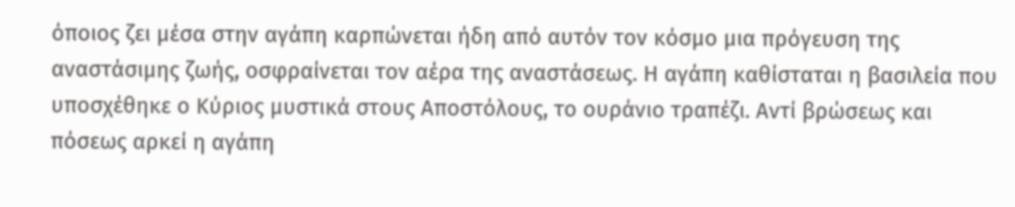όποιος ζει μέσα στην αγάπη καρπώνεται ήδη από αυτόν τον κόσμο μια πρόγευση της αναστάσιμης ζωής, οσφραίνεται τον αέρα της αναστάσεως. Η αγάπη καθίσταται η βασιλεία που υποσχέθηκε ο Κύριος μυστικά στους Αποστόλους, το ουράνιο τραπέζι. Αντί βρώσεως και πόσεως αρκεί η αγάπη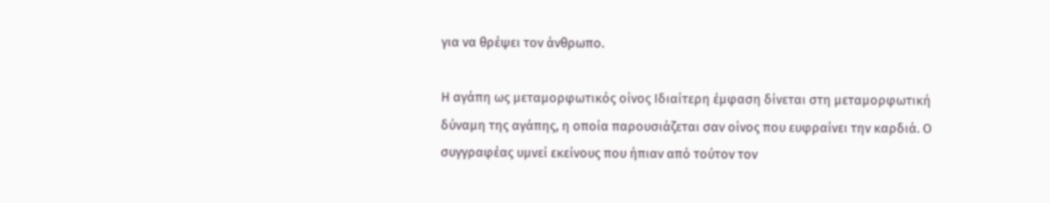για να θρέψει τον άνθρωπο.

Η αγάπη ως μεταμορφωτικός οίνος Ιδιαίτερη έμφαση δίνεται στη μεταμορφωτική δύναμη της αγάπης, η οποία παρουσιάζεται σαν οίνος που ευφραίνει την καρδιά. Ο συγγραφέας υμνεί εκείνους που ήπιαν από τούτον τον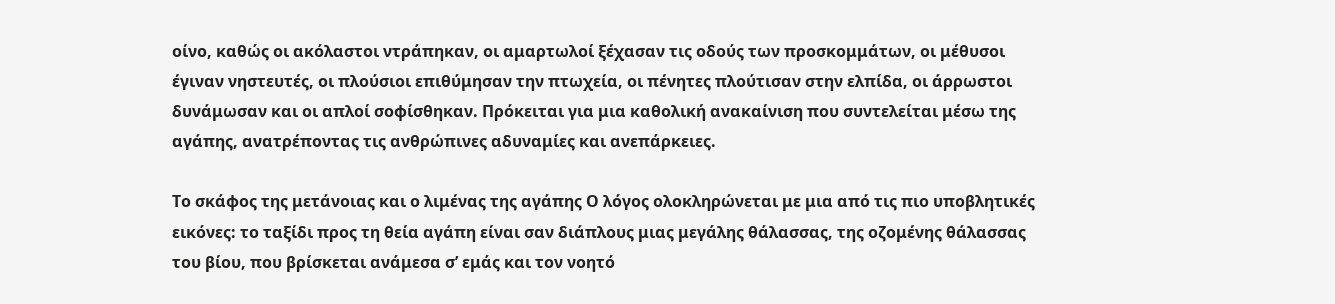οίνο, καθώς οι ακόλαστοι ντράπηκαν, οι αμαρτωλοί ξέχασαν τις οδούς των προσκομμάτων, οι μέθυσοι έγιναν νηστευτές, οι πλούσιοι επιθύμησαν την πτωχεία, οι πένητες πλούτισαν στην ελπίδα, οι άρρωστοι δυνάμωσαν και οι απλοί σοφίσθηκαν. Πρόκειται για μια καθολική ανακαίνιση που συντελείται μέσω της αγάπης, ανατρέποντας τις ανθρώπινες αδυναμίες και ανεπάρκειες.

Το σκάφος της μετάνοιας και ο λιμένας της αγάπης Ο λόγος ολοκληρώνεται με μια από τις πιο υποβλητικές εικόνες: το ταξίδι προς τη θεία αγάπη είναι σαν διάπλους μιας μεγάλης θάλασσας, της οζομένης θάλασσας του βίου, που βρίσκεται ανάμεσα σ’ εμάς και τον νοητό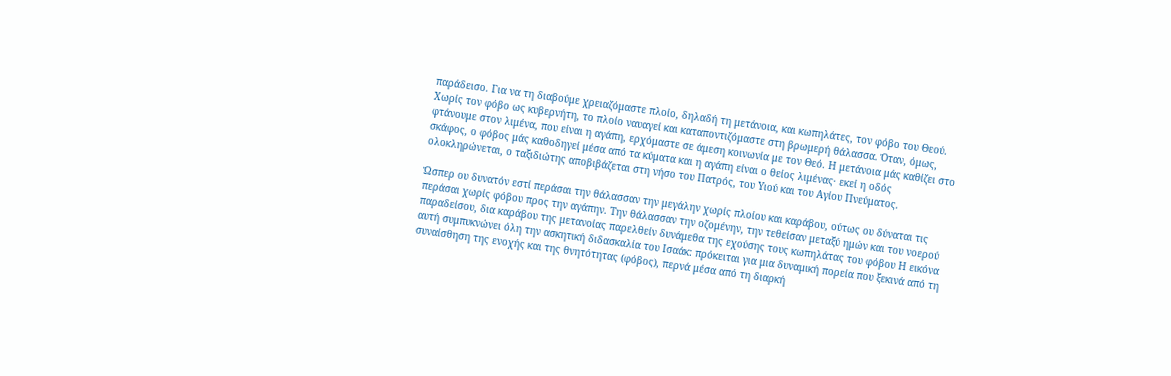παράδεισο. Για να τη διαβούμε χρειαζόμαστε πλοίο, δηλαδή τη μετάνοια, και κωπηλάτες, τον φόβο του Θεού. Χωρίς τον φόβο ως κυβερνήτη, το πλοίο ναυαγεί και καταποντιζόμαστε στη βρωμερή θάλασσα. Όταν, όμως, φτάνουμε στον λιμένα, που είναι η αγάπη, ερχόμαστε σε άμεση κοινωνία με τον Θεό. Η μετάνοια μάς καθίζει στο σκάφος, ο φόβος μάς καθοδηγεί μέσα από τα κύματα και η αγάπη είναι ο θείος λιμένας· εκεί η οδός ολοκληρώνεται, ο ταξιδιώτης αποβιβάζεται στη νήσο του Πατρός, του Υιού και του Αγίου Πνεύματος.

Ώσπερ ου δυνατόν εστί περάσαι την θάλασσαν την μεγάλην χωρίς πλοίου και καράβου, ούτως ου δύναται τις περάσαι χωρίς φόβου προς την αγάπην. Την θάλασσαν την οζομένην, την τεθείσαν μεταξύ ημών και του νοερού παραδείσου, δια καράβου της μετανοίας παρελθείν δυνάμεθα της εχούσης τους κωπηλάτας του φόβου Η εικόνα αυτή συμπυκνώνει όλη την ασκητική διδασκαλία του Ισαάκ: πρόκειται για μια δυναμική πορεία που ξεκινά από τη συναίσθηση της ενοχής και της θνητότητας (φόβος), περνά μέσα από τη διαρκή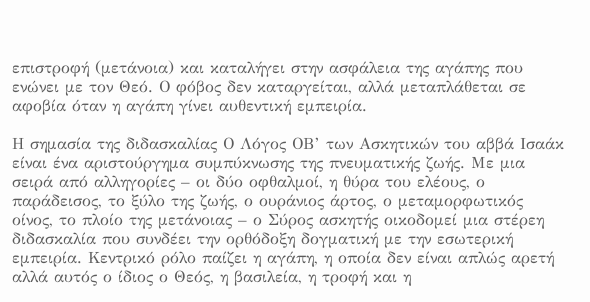επιστροφή (μετάνοια) και καταλήγει στην ασφάλεια της αγάπης που ενώνει με τον Θεό. Ο φόβος δεν καταργείται, αλλά μεταπλάθεται σε αφοβία όταν η αγάπη γίνει αυθεντική εμπειρία.

Η σημασία της διδασκαλίας Ο Λόγος ΟΒ’ των Ασκητικών του αββά Ισαάκ είναι ένα αριστούργημα συμπύκνωσης της πνευματικής ζωής. Με μια σειρά από αλληγορίες – οι δύο οφθαλμοί, η θύρα του ελέους, ο παράδεισος, το ξύλο της ζωής, ο ουράνιος άρτος, ο μεταμορφωτικός οίνος, το πλοίο της μετάνοιας – ο Σύρος ασκητής οικοδομεί μια στέρεη διδασκαλία που συνδέει την ορθόδοξη δογματική με την εσωτερική εμπειρία. Κεντρικό ρόλο παίζει η αγάπη, η οποία δεν είναι απλώς αρετή αλλά αυτός ο ίδιος ο Θεός, η βασιλεία, η τροφή και η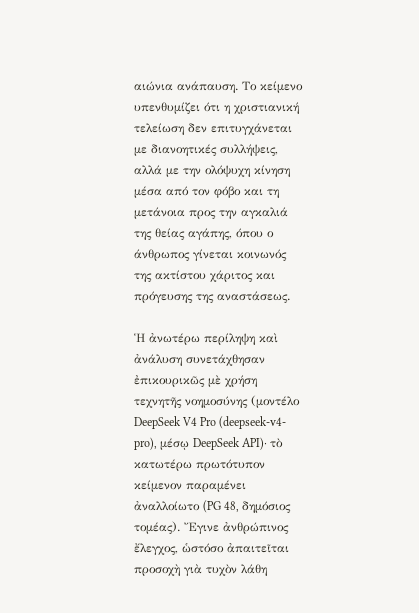αιώνια ανάπαυση. Το κείμενο υπενθυμίζει ότι η χριστιανική τελείωση δεν επιτυγχάνεται με διανοητικές συλλήψεις, αλλά με την ολόψυχη κίνηση μέσα από τον φόβο και τη μετάνοια προς την αγκαλιά της θείας αγάπης, όπου ο άνθρωπος γίνεται κοινωνός της ακτίστου χάριτος και πρόγευσης της αναστάσεως.

Ἡ ἀνωτέρω περίληψη καὶ ἀνάλυση συνετάχθησαν ἐπικουρικῶς μὲ χρήση τεχνητῆς νοημοσύνης (μοντέλο DeepSeek V4 Pro (deepseek-v4-pro), μέσῳ DeepSeek API)· τὸ κατωτέρω πρωτότυπον κείμενον παραμένει ἀναλλοίωτο (PG 48, δημόσιος τομέας). Ἔγινε ἀνθρώπινος ἔλεγχος, ὡστόσο ἀπαιτεῖται προσοχὴ γιὰ τυχὸν λάθη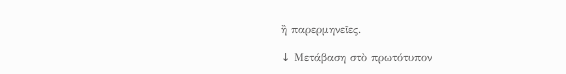ἢ παρερμηνεῖες.

↓ Μετάβαση στὸ πρωτότυπον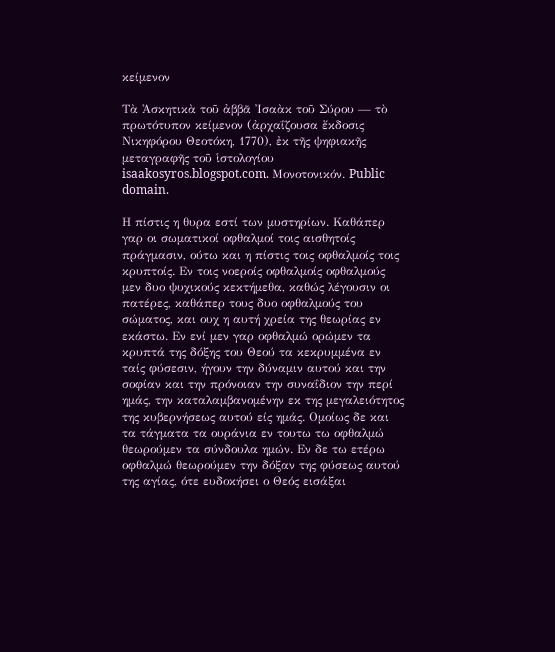κείμενον

Τὰ Ἀσκητικὰ τοῦ ἀββᾶ Ἰσαὰκ τοῦ Σύρου — τὸ πρωτότυπον κείμενον (ἀρχαΐζουσα ἔκδοσις Νικηφόρου Θεοτόκη, 1770), ἐκ τῆς ψηφιακῆς μεταγραφῆς τοῦ ἱστολογίου isaakosyros.blogspot.com. Μονοτονικόν. Public domain.

Η πίστις η θυρα εστί των μυστηρίων. Καθάπερ γαρ οι σωματικοί οφθαλμοί τοις αισθητοίς πράγμασιν, ούτω και η πίστις τοις οφθαλμοίς τοις κρυπτοίς. Εν τοις νοεροίς οφθαλμοίς οφθαλμούς μεν δυο ψυχικούς κεκτήμεθα, καθώς λέγουσιν οι πατέρες, καθάπερ τους δυο οφθαλμούς του σώματος, και ουχ η αυτή χρεία της θεωρίας εν εκάστω. Εν ενί μεν γαρ οφθαλμώ ορώμεν τα κρυπτά της δόξης του Θεού τα κεκρυμμένα εν ταίς φύσεσιν, ήγουν την δύναμιν αυτού και την σοφίαν και την πρόνοιαν την συναΐδιον την περί ημάς, την καταλαμβανομένην εκ της μεγαλειότητος της κυβερνήσεως αυτού είς ημάς. Ομοίως δε και τα τάγματα τα ουράνια εν τουτω τω οφθαλμώ θεωρούμεν τα σύνδουλα ημών. Εν δε τω ετέρω οφθαλμώ θεωρούμεν την δόξαν της φύσεως αυτού της αγίας, ότε ευδοκήσει ο Θεός εισάξαι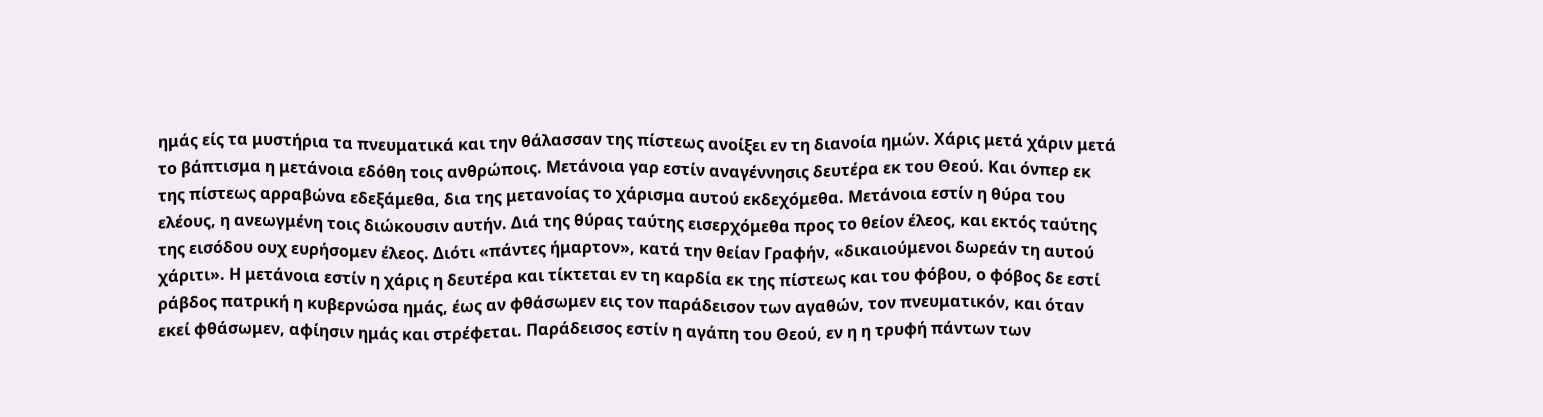ημάς είς τα μυστήρια τα πνευματικά και την θάλασσαν της πίστεως ανοίξει εν τη διανοία ημών. Χάρις μετά χάριν μετά το βάπτισμα η μετάνοια εδόθη τοις ανθρώποις. Μετάνοια γαρ εστίν αναγέννησις δευτέρα εκ του Θεού. Και όνπερ εκ της πίστεως αρραβώνα εδεξάμεθα, δια της μετανοίας το χάρισμα αυτού εκδεχόμεθα. Μετάνοια εστίν η θύρα του ελέους, η ανεωγμένη τοις διώκουσιν αυτήν. Διά της θύρας ταύτης εισερχόμεθα προς το θείον έλεος, και εκτός ταύτης της εισόδου ουχ ευρήσομεν έλεος. Διότι «πάντες ήμαρτον», κατά την θείαν Γραφήν, «δικαιούμενοι δωρεάν τη αυτού χάριτι». Η μετάνοια εστίν η χάρις η δευτέρα και τίκτεται εν τη καρδία εκ της πίστεως και του φόβου, ο φόβος δε εστί ράβδος πατρική η κυβερνώσα ημάς, έως αν φθάσωμεν εις τον παράδεισον των αγαθών, τον πνευματικόν, και όταν εκεί φθάσωμεν, αφίησιν ημάς και στρέφεται. Παράδεισος εστίν η αγάπη του Θεού, εν η η τρυφή πάντων των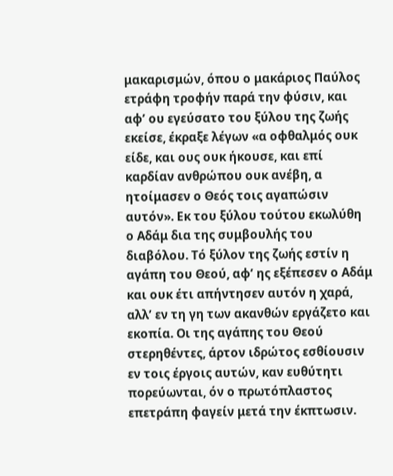μακαρισμών, όπου ο μακάριος Παύλος ετράφη τροφήν παρά την φύσιν, και αφ’ ου εγεύσατο του ξύλου της ζωής εκείσε, έκραξε λέγων «α οφθαλμός ουκ είδε, και ους ουκ ήκουσε, και επί καρδίαν ανθρώπου ουκ ανέβη, α ητοίμασεν ο Θεός τοις αγαπώσιν αυτόν». Εκ του ξύλου τούτου εκωλύθη ο Αδάμ δια της συμβουλής του διαβόλου. Τό ξύλον της ζωής εστίν η αγάπη του Θεού, αφ’ ης εξέπεσεν ο Αδάμ και ουκ έτι απήντησεν αυτόν η χαρά, αλλ’ εν τη γη των ακανθών εργάζετο και εκοπία. Οι της αγάπης του Θεού στερηθέντες, άρτον ιδρώτος εσθίουσιν εν τοις έργοις αυτών, καν ευθύτητι πορεύωνται, όν ο πρωτόπλαστος επετράπη φαγείν μετά την έκπτωσιν.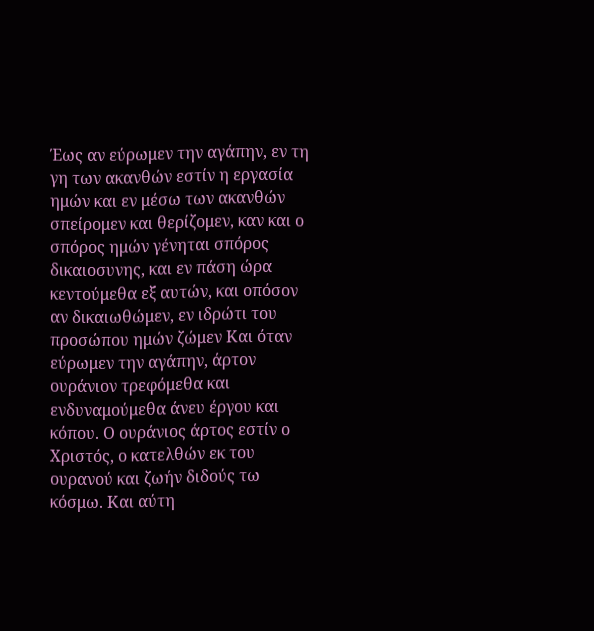Έως αν εύρωμεν την αγάπην, εν τη γη των ακανθών εστίν η εργασία ημών και εν μέσω των ακανθών σπείρομεν και θερίζομεν, καν και ο σπόρος ημών γένηται σπόρος δικαιοσυνης, και εν πάση ώρα κεντούμεθα εξ αυτών, και οπόσον αν δικαιωθώμεν, εν ιδρώτι του προσώπου ημών ζώμεν Και όταν εύρωμεν την αγάπην, άρτον ουράνιον τρεφόμεθα και ενδυναμούμεθα άνευ έργου και κόπου. Ο ουράνιος άρτος εστίν ο Χριστός, ο κατελθών εκ του ουρανού και ζωήν διδούς τω κόσμω. Και αύτη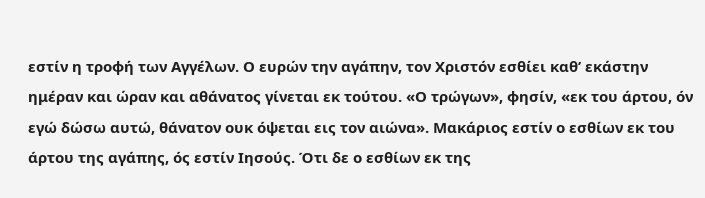εστίν η τροφή των Αγγέλων. Ο ευρών την αγάπην, τον Χριστόν εσθίει καθ’ εκάστην ημέραν και ώραν και αθάνατος γίνεται εκ τούτου. «Ο τρώγων», φησίν, «εκ του άρτου, όν εγώ δώσω αυτώ, θάνατον ουκ όψεται εις τον αιώνα». Μακάριος εστίν ο εσθίων εκ του άρτου της αγάπης, ός εστίν Ιησούς. Ότι δε ο εσθίων εκ της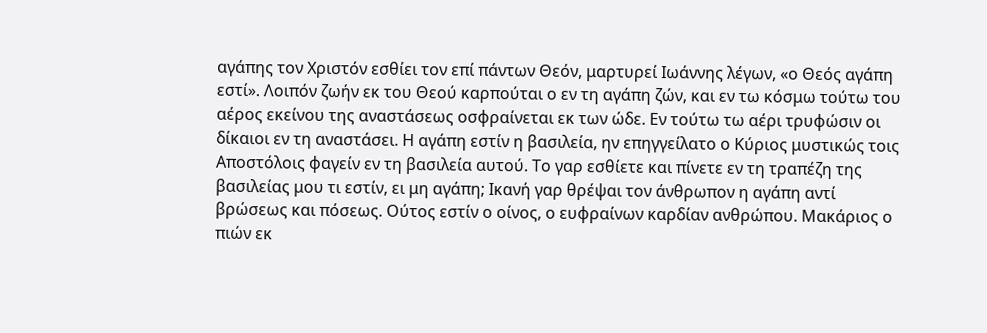αγάπης τον Χριστόν εσθίει τον επί πάντων Θεόν, μαρτυρεί Ιωάννης λέγων, «ο Θεός αγάπη εστί». Λοιπόν ζωήν εκ του Θεού καρπούται ο εν τη αγάπη ζών, και εν τω κόσμω τούτω του αέρος εκείνου της αναστάσεως οσφραίνεται εκ των ώδε. Εν τούτω τω αέρι τρυφώσιν οι δίκαιοι εν τη αναστάσει. Η αγάπη εστίν η βασιλεία, ην επηγγείλατο ο Κύριος μυστικώς τοις Αποστόλοις φαγείν εν τη βασιλεία αυτού. Το γαρ εσθίετε και πίνετε εν τη τραπέζη της βασιλείας μου τι εστίν, ει μη αγάπη; Ικανή γαρ θρέψαι τον άνθρωπον η αγάπη αντί βρώσεως και πόσεως. Ούτος εστίν ο οίνος, ο ευφραίνων καρδίαν ανθρώπου. Μακάριος ο πιών εκ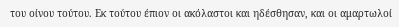του οίνου τούτου. Εκ τούτου έπιον οι ακόλαστοι και ηδέσθησαν, και οι αμαρτωλοί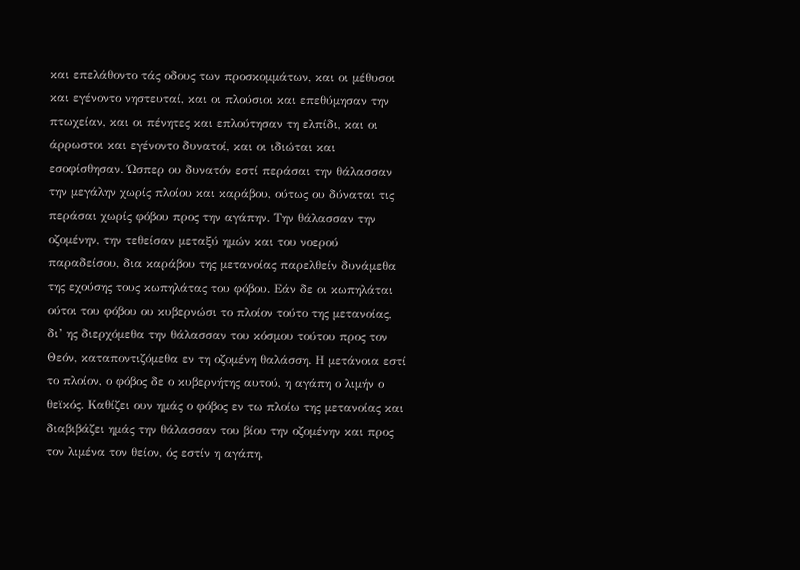και επελάθοντο τάς οδους των προσκομμάτων, και οι μέθυσοι και εγένοντο νηστευταί, και οι πλούσιοι και επεθύμησαν την πτωχείαν, και οι πένητες και επλούτησαν τη ελπίδι, και οι άρρωστοι και εγένοντο δυνατοί, και οι ιδιώται και εσοφίσθησαν. Ώσπερ ου δυνατόν εστί περάσαι την θάλασσαν την μεγάλην χωρίς πλοίου και καράβου, ούτως ου δύναται τις περάσαι χωρίς φόβου προς την αγάπην. Την θάλασσαν την οζομένην, την τεθείσαν μεταξύ ημών και του νοερού παραδείσου, δια καράβου της μετανοίας παρελθείν δυνάμεθα της εχούσης τους κωπηλάτας του φόβου. Εάν δε οι κωπηλάται ούτοι του φόβου ου κυβερνώσι το πλοίον τούτο της μετανοίας, δι’ ης διερχόμεθα την θάλασσαν του κόσμου τούτου προς τον Θεόν, καταποντιζόμεθα εν τη οζομένη θαλάσση. Η μετάνοια εστί το πλοίον, ο φόβος δε ο κυβερνήτης αυτού, η αγάπη ο λιμήν ο θεϊκός. Καθίζει ουν ημάς ο φόβος εν τω πλοίω της μετανοίας και διαβιβάζει ημάς την θάλασσαν του βίου την οζομένην και προς τον λιμένα τον θείον, ός εστίν η αγάπη,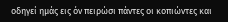οδηγεί ημάς εις όν πειρώσι πάντες οι κοπιώντες και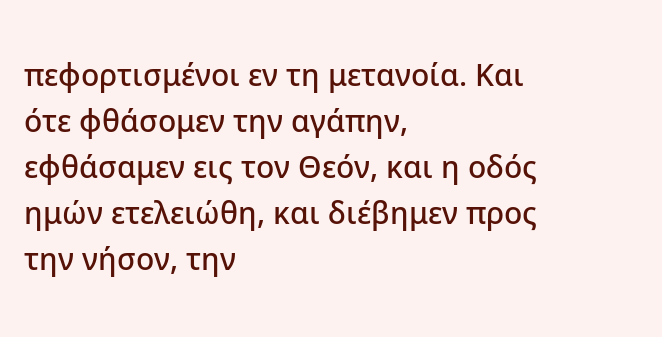πεφορτισμένοι εν τη μετανοία. Και ότε φθάσομεν την αγάπην, εφθάσαμεν εις τον Θεόν, και η οδός ημών ετελειώθη, και διέβημεν προς την νήσον, την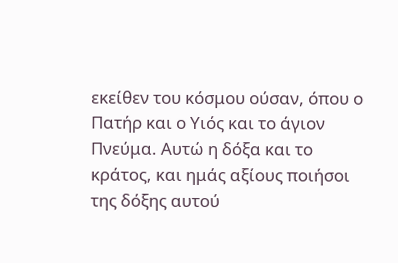εκείθεν του κόσμου ούσαν, όπου ο Πατήρ και ο Υιός και το άγιον Πνεύμα. Αυτώ η δόξα και το κράτος, και ημάς αξίους ποιήσοι της δόξης αυτού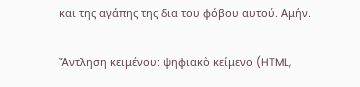και της αγάπης της δια του φόβου αυτού. Αμήν.

Ἄντληση κειμένου: ψηφιακὸ κείμενο (HTML,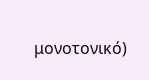μονοτονικό)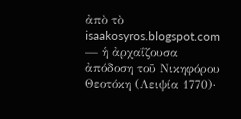ἀπὸ τὸ isaakosyros.blogspot.com — ἡ ἀρχαΐζουσα ἀπόδοση τοῦ Νικηφόρου Θεοτόκη (Λειψία 1770)·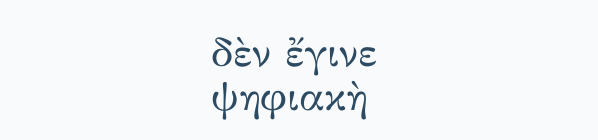δὲν ἔγινε ψηφιακὴ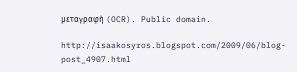μεταγραφὴ (OCR). Public domain.

http://isaakosyros.blogspot.com/2009/06/blog-post_4907.html